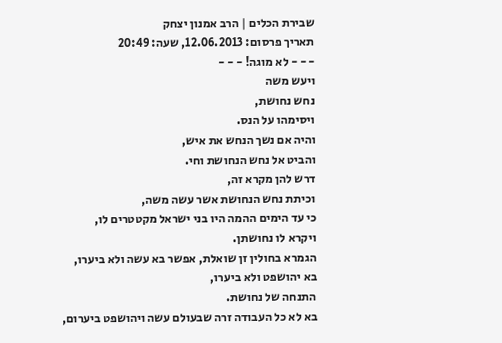שבירת הכלים | הרב אמנון יצחק
תאריך פרסום: 12.06.2013, שעה: 20:49
- - - לא מוגה! - - -
ויעש משה
נחש נחושת,
ויסימהו על הנס.
והיה אם נשך הנחש את איש,
והביט אל נחש הנחושת וחי.
דרש להן מקרא זה,
וכיתת נחש הנחושת אשר עשה משה,
כי עד הימים ההמה היו בני ישראל מקטטרים לו,
ויקרא לו נחושתן.
הגמרא בחולין זן שואלת, אפשר בא עשה ולא ביערו,
בא יהושפט ולא ביערו,
התנחה של נחושת.
בא לא כל העבודה זרה שבעולם עשה ויהושפט ביערום,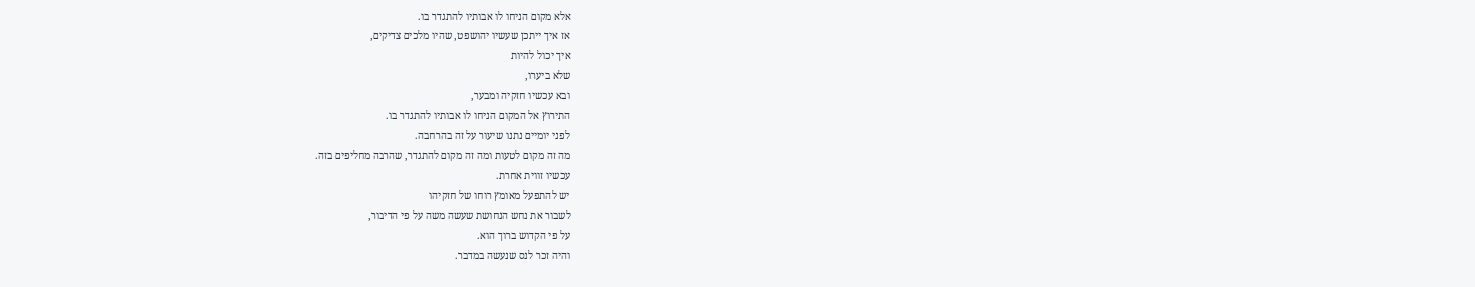אלא מקום הניחו לו אבותיו להתגדר בו.
אז איך ייתכן שעשיו יהושפט, שהיו מלכים צדיקים,
איך יכול להיות
שלא ביערו,
ובא עכשיו חזקיה ומבער,
התירוץ אל המקום הניחו לו אבותיו להתגדר בו.
לפני יומיים נתנו שיעור על זה בהרחבה.
מה זה מקום לטעות ומה זה מקום להתגדר, שהרבה מחליפים בזה.
עכשיו זווית אחרת.
יש להתפעל מאומץ רוחו של חזקיהו
לשבור את נחש הנחושת שעשה משה על פי הדיבור,
על פי הקדוש ברוך הוא.
והיה זכר לנס שנעשה במדבר.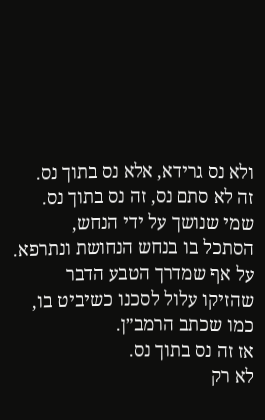ולא נס גרידא, אלא נס בתוך נס.
זה לא סתם נס, זה נס בתוך נס.
שמי שנושך על ידי הנחש,
הסתכל בו בנחש הנחושת ונתרפא.
על אף שמדרך הטבע הדבר שהזיקו עלול לסכנו כשיביט בו,
כמו שכתב הרמב״ן.
אז זה נס בתוך נס.
לא רק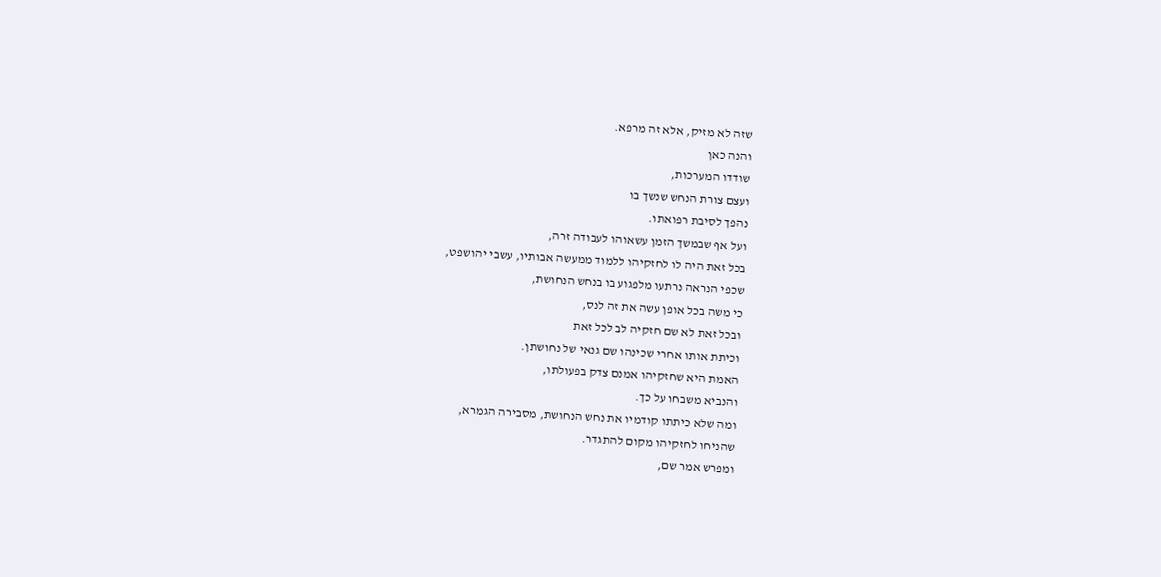שזה לא מזיק, אלא זה מרפא.
והנה כאן
שודדו המערכות,
ועצם צורת הנחש שנשך בו
נהפך לסיבת רפואתו.
ועל אף שבמשך הזמן עשאוהו לעבודה זרה,
בכל זאת היה לו לחזקיהו ללמוד ממעשה אבותיו, עשבי יהושפט,
שכפי הנראה נרתעו מלפגוע בו בנחש הנחושת,
כי משה בכל אופן עשה את זה לנס,
ובכל זאת לא שם חזקיה לב לכל זאת
וכיתת אותו אחרי שכינהו שם גנאי של נחושתן.
האמת היא שחזקיהו אמנם צדק בפעולתו,
והנביא משבחו על כך.
ומה שלא כיתתו קודמיו את נחש הנחושת, מסבירה הגמרא,
שהניחו לחזקיהו מקום להתגדר.
ומפרש אמר שם,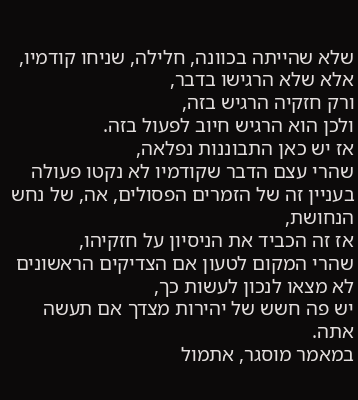שלא שהייתה בכוונה, חלילה, שניחו קודמיו,
אלא שלא הרגישו בדבר,
ורק חזקיה הרגיש בזה,
ולכן הוא הרגיש חיוב לפעול בזה.
אז יש כאן התבוננות נפלאה,
שהרי עצם הדבר שקודמיו לא נקטו פעולה בעניין זה של הזמרים הפסולים, אה, של נחש הנחושת,
אז זה הכביד את הניסיון על חזקיהו,
שהרי המקום לטעון אם הצדיקים הראשונים לא מצאו לנכון לעשות כך,
יש פה חשש של יהירות מצדך אם תעשה אתה.
במאמר מוסגר, אתמול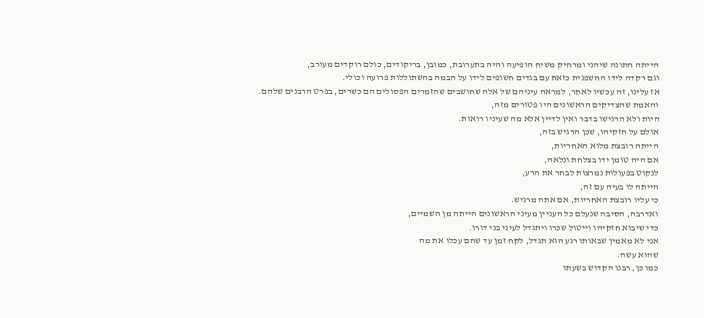הייתה חתונה שיהני ומרחיק משיח הופיעה והיה בתערובת, כמובן, בריקודים, כולם רוקדים מעורב,
וגם רקדה לידו החשפנית כזאת עם בגדים חשופים לידו על הבמה בהשתוללות פרועה וכולי.
אז עלינו, זה עכשיו לאתר, למראה עיניהם של אלה שחושבים שהזמרים הפסולים הם כשרים, בפרט הרבנים שלהם.
והאמת שהצדיקים הראשונים היו פטורים מזה,
היות ולא הרגישו בדבר ואין לדיין אלא מה שעיניו רואות.
אולם על חזקיהו, שכן הרגיש בזה,
הייתה רובצת מלוא האחריות,
אם היה טומן ידו בצלחת ונלאה,
לנקוט בפעולות נמרצות לבחר את הרע,
הייתה לו בעיה עם זה,
כי עליו רובצת האחריות, אם אתה מרגיש.
ואדרבה, הסיבה שנעלם כל העניין מעיני הראשונים הייתה מן השמיים,
כדי שיבוא חזקיהו וייטול שכרו ויתגדל לעיני בני דורו.
אני לא מאמין שבאותו רגע הוא תגדל, לקח זמן עד שהם עכלו את מה
שהוא עשה.
כמו כן, רבנו הקדוש בשעתו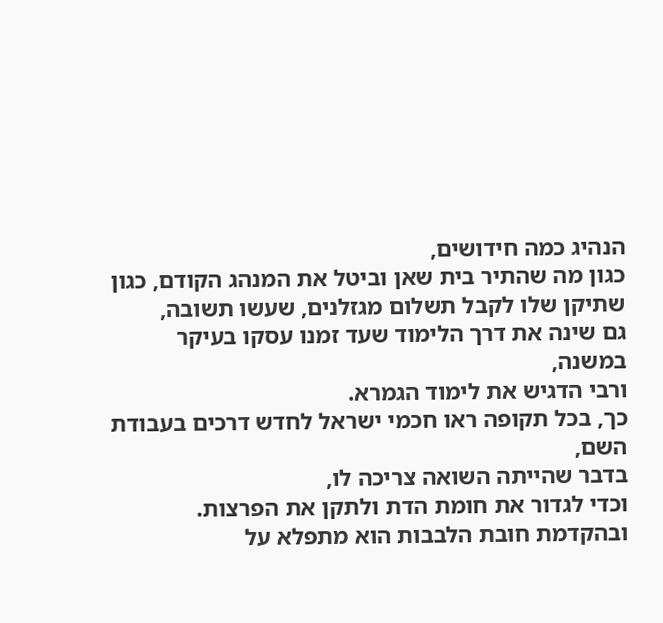הנהיג כמה חידושים,
כגון מה שהתיר בית שאן וביטל את המנהג הקודם, כגון שתיקן שלו לקבל תשלום מגזלנים, שעשו תשובה,
גם שינה את דרך הלימוד שעד זמנו עסקו בעיקר במשנה,
ורבי הדגיש את לימוד הגמרא.
כך, בכל תקופה ראו חכמי ישראל לחדש דרכים בעבודת השם,
בדבר שהייתה השואה צריכה לו,
וכדי לגדור את חומת הדת ולתקן את הפרצות.
ובהקדמת חובת הלבבות הוא מתפלא על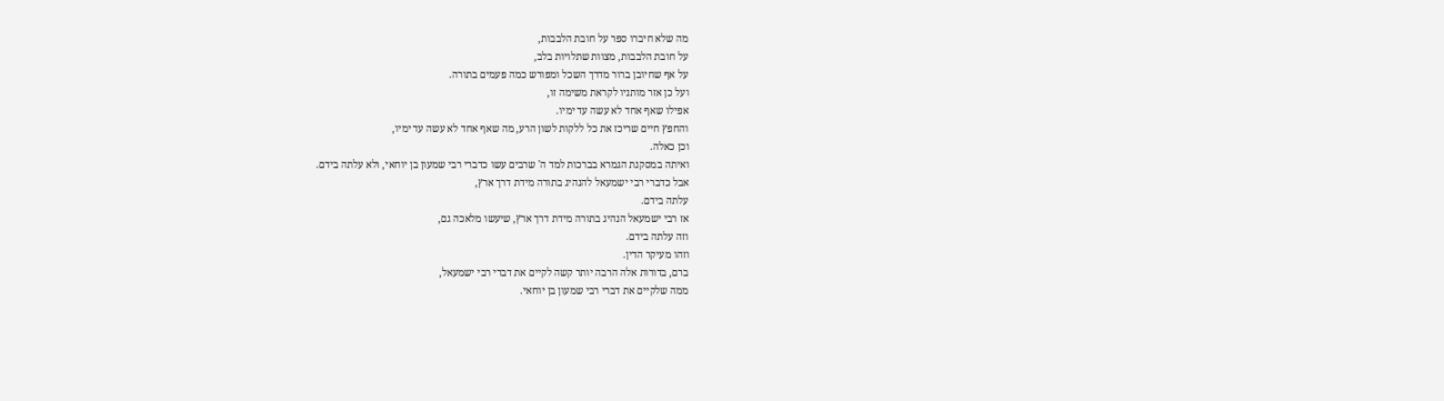מה שלא חיברו ספר על חובת הלבבות,
על חובת הלבבות, מצוות שתלויות בלב,
על אף שחיובן ברור מדרך השכל ומפורש כמה פעמים בתורה.
ועל כן אזר מותניו לקראת משימה זו,
אפילו שאף אחד לא עשה עד ימיו.
והחפץ חיים שריכז את כל ללקות לשון הרע, מה שאף אחד לא עשה עד ימיו,
וכן כאלה.
ואיתה במסקנת הגמרא בברכות למד ה' שרבים עשו כדברי רבי שמעון בן יוחאי, ולא עלתה בידם.
אבל כדברי רבי ישמעאל להנהיג בתורה מידת דרך ארץ,
עלתה בידם.
אז רבי ישמעאל הנהיג בתורה מידת דרך ארץ, שיעשו מלאכה גם,
וזה עלתה בידם.
וזהו מעיקר הדין.
ברם, בדורות אלה הרבה יותר קשה לקיים את דברי רבי ישמעאל,
ממה שלקיים את דברי רבי שמעון בן יוחאי.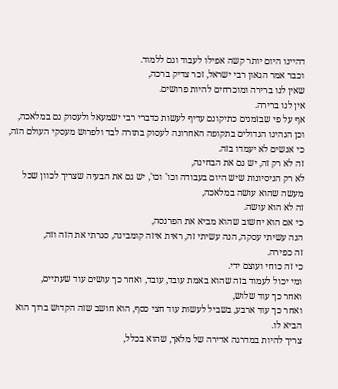דהיינו היום יותר קשה אפילו לעבוד וגם ללמוד.
וכבר אמר הגאון רבי ישראל, זכר צדיק ברכה,
שאין לנו ברירה ומוכרחים להיות פרושים.
אין לנו ברירה.
אף על פי שבזמנים כתיקונם עדיף לעשות כדברי רבי ישמעאל ולעסוק גם במלאכה,
וכן הנהיגו הגדולים בתקופה האחרונה לעסוק בתורה לבד ולפרוש מעסקי העולם הזה,
כי אנשים לא יעמדו בזה.
זה לא רק זה, יש גם את הבחינה,
לא רק הניסיונות שיש היום בעבודה וכו' וכו', יש גם את הבעיה שצריך לכוון שכל מעשה שהוא עושה במלאכה,
זה לא הוא עושה.
כי אם הוא יחשוב שהוא מביא את הפרנסה,
הנה עשיתי עסקה, הנה עשיתי זה, ראית איזה קומבינה, סגרתי את הזה וזה,
זה כפירה.
כי זה כוחי ועוצם ידי.
ומי יכול לעמוד בזה שהוא באמת עובד, עובד, ואחר כך עושים עוד שעתיים,
ואחר כך עוד שלוש,
ואחר כך עוד ארבע, בשביל לעשות עוד חצי כסף, הוא חושב שזה הקדוש ברוך הוא הביא לו.
צריך להיות במדרגה אדירה של מלאך, שהוא בכלל,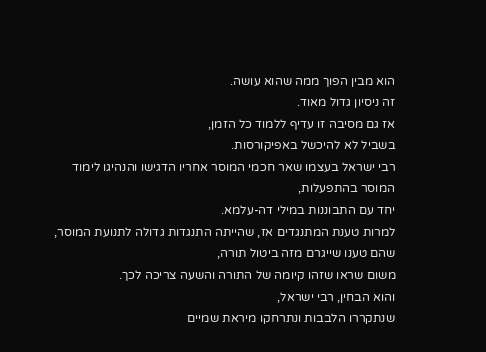הוא מבין הפוך ממה שהוא עושה.
זה ניסיון גדול מאוד.
אז גם מסיבה זו עדיף ללמוד כל הזמן,
בשביל לא להיכשל באפיקורסות.
רבי ישראל בעצמו שאר חכמי המוסר אחריו הדגישו והנהיגו לימוד המוסר בהתפעלות,
יחד עם התבוננות במילי דה-עלמא.
למרות טענת המתנגדים אז, שהייתה התנגדות גדולה לתנועת המוסר,
שהם טענו שייגרם מזה ביטול תורה,
משום שראו שזהו קיומה של התורה והשעה צריכה לכך.
והוא הבחין, רבי ישראל,
שנתקררו הלבבות ונתרחקו מיראת שמיים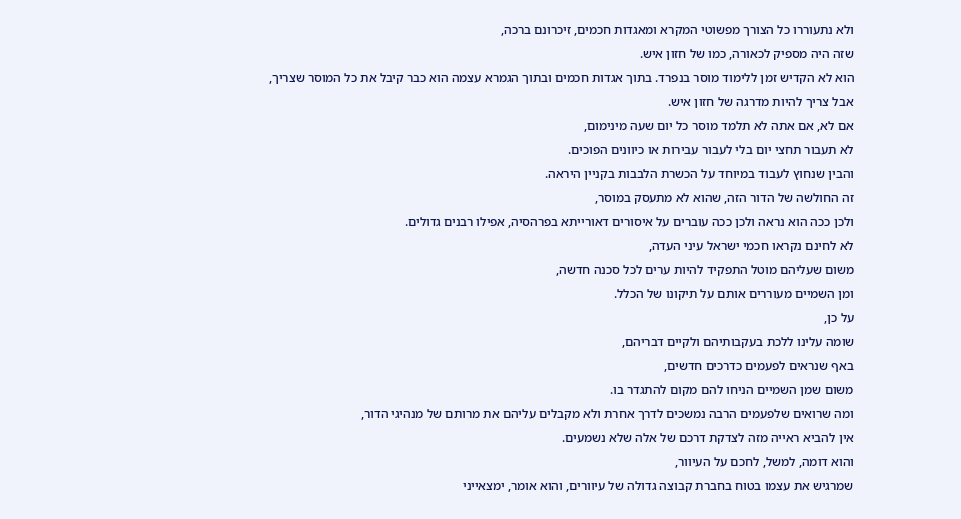ולא נתעוררו כל הצורך מפשוטי המקרא ומאגדות חכמים, זיכרונם ברכה,
שזה היה מספיק לכאורה, כמו של חזון איש.
הוא לא הקדיש זמן ללימוד מוסר בנפרד. בתוך אגדות חכמים ובתוך הגמרא עצמה הוא כבר קיבל את כל המוסר שצריך,
אבל צריך להיות מדרגה של חזון איש.
אם לא, אם אתה לא תלמד מוסר כל יום שעה מינימום,
לא תעבור תחצי יום בלי לעבור עבירות או כיוונים הפוכים.
והבין שנחוץ לעבוד במיוחד על הכשרת הלבבות בקניין היראה.
זה החולשה של הדור הזה, שהוא לא מתעסק במוסר,
ולכן ככה הוא נראה ולכן ככה עוברים על איסורים דאורייתא בפרהסיה, אפילו רבנים גדולים.
לא לחינם נקראו חכמי ישראל עיני העדה,
משום שעליהם מוטל התפקיד להיות ערים לכל סכנה חדשה,
ומן השמיים מעוררים אותם על תיקונו של הכלל.
על כן,
שומה עלינו ללכת בעקבותיהם ולקיים דבריהם,
באף שנראים לפעמים כדרכים חדשים,
משום שמן השמיים הניחו להם מקום להתגדר בו.
ומה שרואים שלפעמים הרבה נמשכים לדרך אחרת ולא מקבלים עליהם את מרותם של מנהיגי הדור,
אין להביא ראייה מזה לצדקת דרכם של אלה שלא נשמעים.
והוא דומה, למשל, לחכם על העיוור,
שמרגיש את עצמו בטוח בחברת קבוצה גדולה של עיוורים, והוא אומר, ימצאייני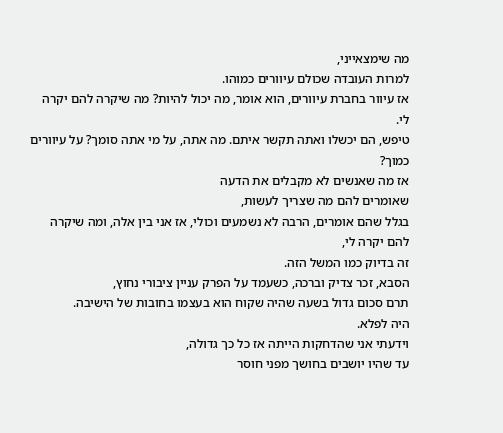מה שימצאייני,
למרות העובדה שכולם עיוורים כמוהו.
אז עיוור בחברת עיוורים, הוא אומר, מה יכול להיות? מה שיקרה להם יקרה לי.
טיפש, הם יכשלו ואתה תקשר איתם. מה אתה, על מי אתה סומך? על עיוורים כמוך?
אז מה שאנשים לא מקבלים את הדעה
שאומרים להם מה שצריך לעשות,
בגלל שהם אומרים, הרבה לא נשמעים וכולי, אז אני בין אלה, ומה שיקרה להם יקרה לי,
זה בדיוק כמו המשל הזה.
הסבא, זכר צדיק וברכה, כשעמד על הפרק עניין ציבורי נחוץ,
תרם סכום גדול בשעה שהיה שקוח הוא בעצמו בחובות של הישיבה.
היה לפלא.
וידעתי אני שהדחקות הייתה אז כל כך גדולה,
עד שהיו יושבים בחושך מפני חוסר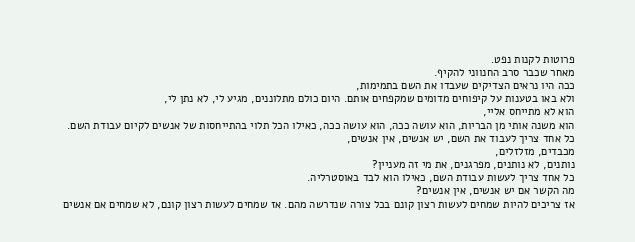פרוטות לקנות נפט.
מאחר שכבר סרב החנווני להקיף.
ככה היו נראים הצדיקים שעבדו את השם בתמימות,
ולא באו בטענות על קיפוחים מדומים שמקפחים אותם. היום כולם מתלוננים, מגיע לי, לא נתן לי,
הוא לא מתייחס אליי,
הוא משנה אותי מן הבריות, הוא עושה ככה, הוא עושה ככה, כאילו הכל תלוי בהתייחסות של אנשים לקיום עבודת השם.
כל אחד צריך לעבוד את השם, יש אנשים, אין אנשים,
מכבדים, מזלזלים,
נותנים, לא נותנים, מפרגנים, את מי זה מעניין?
כל אחד צריך לעשות עבודת השם, כאילו הוא לבד באוסטרליה.
מה הקשר אם יש אנשים, אין אנשים?
אז צריכים להיות שמחים לעשות רצון קונם בכל צורה שנדרשה מהם. אז שמחים לעשות רצון קונם, לא שמחים אם אנשים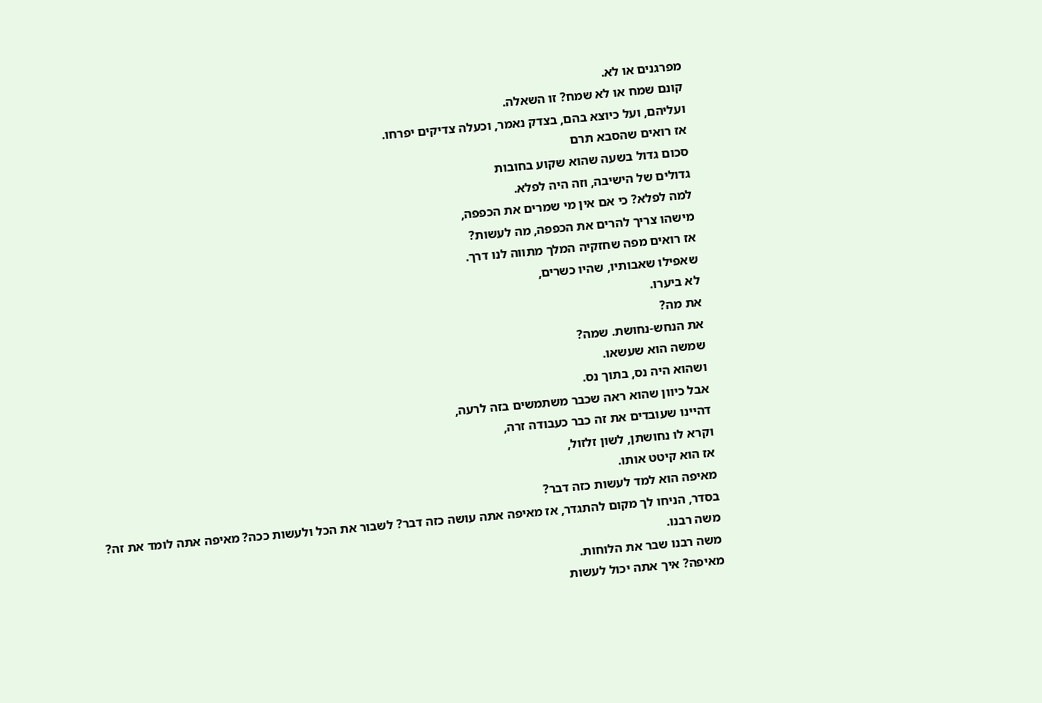מפרגנים או לא.
קונם שמח או לא שמח? זו השאלה.
ועליהם, ועל כיוצא בהם, בצדק נאמר, וכעלה צדיקים יפרחו.
אז רואים שהסבא תרם
סכום גדול בשעה שהוא שקוע בחובות
גדולים של הישיבה, וזה היה לפלא.
למה לפלא? כי אם אין מי שמרים את הכפפה,
מישהו צריך להרים את הכפפה, מה לעשות?
אז רואים מפה שחזקיה המלך מתווה לנו דרך.
שאפילו שאבותיו, שהיו כשרים,
לא ביערו.
את מה?
את הנחש-נחושת. שמה?
שמשה הוא שעשאו.
ושהוא היה נס, בתוך נס.
אבל כיוון שהוא ראה שכבר משתמשים בזה לרעה,
דהיינו שעובדים את זה כבר כעבודה זרה,
וקרא לו נחושתן, לשון זלזול,
אז הוא קיטט אותו.
מאיפה הוא למד לעשות כזה דבר?
בסדר, הניחו לך מקום להתגדר, אז מאיפה אתה עושה כזה דבר? לשבור את הכל ולעשות ככה? מאיפה אתה לומד את זה?
משה רבנו.
משה רבנו שבר את הלוחות.
מאיפה? איך אתה יכול לעשות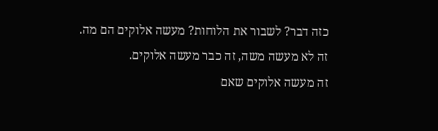כזה דבר? לשבור את הלוחות? מעשה אלוקים הם מה. זה לא מעשה משה, זה כבר מעשה אלוקים.
זה מעשה אלוקים שאם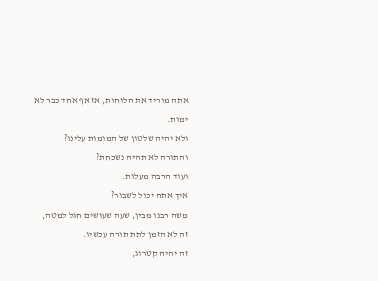אתה מוריד את הלוחות, אז אף אחד כבר לא ימות.
ולא יהיה שלטון של המומות עלינו?
והתורה לא תהיה נשכחת?
ועוד הרבה מעלות.
איך אתה יכול לשבור?
משה רבנו מבין, שעה שעושים חגל למטה,
זה לא הזמן לתת תורה עכשיו.
זה יהיה קטרוג,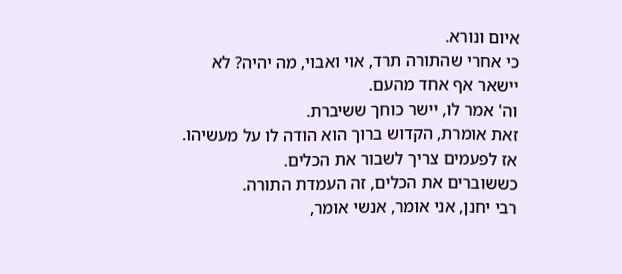איום ונורא.
כי אחרי שהתורה תרד, אוי ואבוי, מה יהיה? לא יישאר אף אחד מהעם.
וה' אמר לו, יישר כוחך ששיברת.
זאת אומרת, הקדוש ברוך הוא הודה לו על מעשיהו.
אז לפעמים צריך לשבור את הכלים.
כששוברים את הכלים, זה העמדת התורה.
רבי יחנן, אני אומר, אנשי אומר,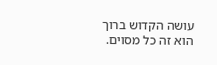עושה הקדוש ברוך הוא זה כל מסוים.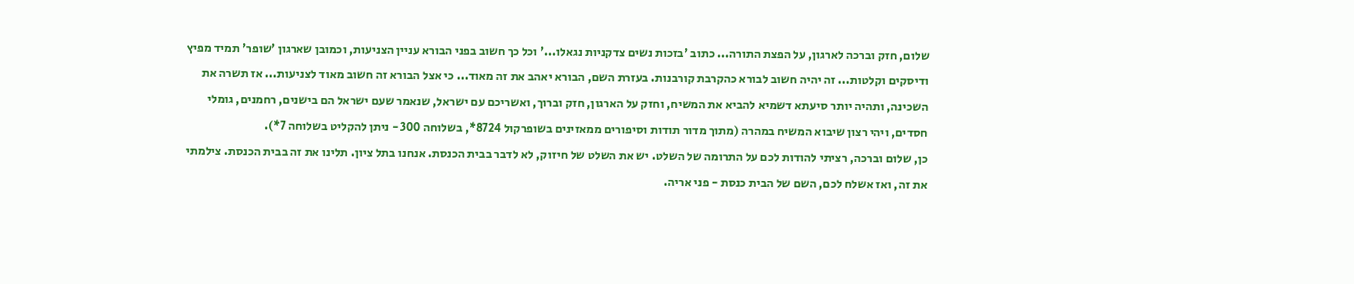שלום, חזק וברכה לארגון, על הפצת התורה... כתוב 'בזכות נשים צדקניות נגאלו...' וכל כך חשוב בפני הבורא עניין הצניעות, וכמובן שארגון 'שופר' תמיד מפיץ ודיסקים וקלטות... זה יהיה חשוב לבורא כהקרבת קורבנות. בעזרת השם, הבורא יאהב את זה מאוד... כי אצל הבורא זה חשוב מאוד לצניעות... אז תשרה את השכינה, ותהיה יותר סיעתא דשמיא להביא את המשיח, וחזק על הארגון, חזק וברוך, ואשריכם עם ישראל, שנאמר שעם ישראל הם בישנים, רחמנים, גומלי חסדים, ויהי רצון שיבוא המשיח במהרה (מתוך מדור תודות וסיפורים ממאזינים בשופרקול 8724*, בשלוחה 300 - ניתן להקליט בשלוחה 7*).
כן, שלום וברכה, רציתי להודות לכם על התרומה של השלט. יש את השלט של חיזוק, לא לדבר בבית הכנסת. אנחנו בתל ציון. תלינו את זה בבית הכנסת. צילמתי את זה, ואז אשלח לכם, השם של הבית כנסת - פני אריה.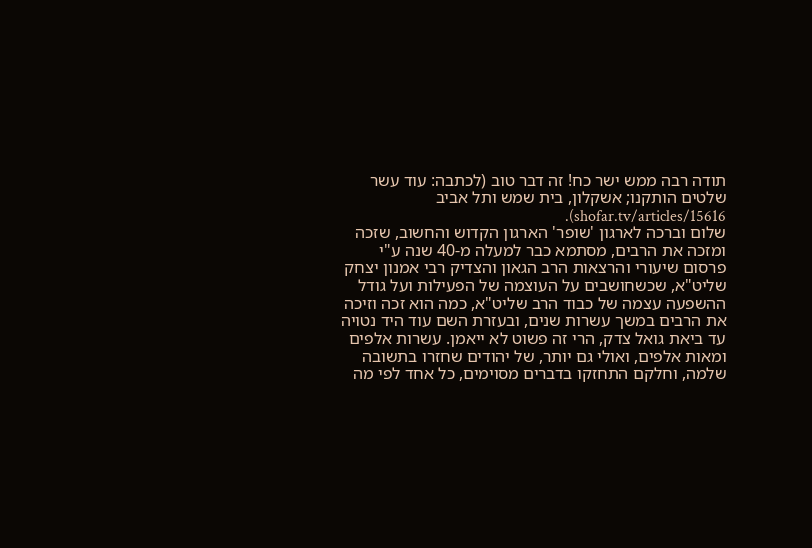תודה רבה ממש ישר כח! זה דבר טוב (לכתבה: עוד עשר שלטים הותקנו; אשקלון, בית שמש ותל אביב shofar.tv/articles/15616).
שלום וברכה לארגון 'שופר' הארגון הקדוש והחשוב, שזכה ומזכה את הרבים, מסתמא כבר למעלה מ-40 שנה ע"י פרסום שיעורי והרצאות הרב הגאון והצדיק רבי אמנון יצחק שליט"א, שכשחושבים על העוצמה של הפעילות ועל גודל ההשפעה עצמה של כבוד הרב שליט"א, כמה הוא זכה וזיכה את הרבים במשך עשרות שנים, ובעזרת השם עוד היד נטויה עד ביאת גואל צדק, הרי זה פשוט לא ייאמן. עשרות אלפים ומאות אלפים, ואולי גם יותר, של יהודים שחזרו בתשובה שלמה, וחלקם התחזקו בדברים מסוימים, כל אחד לפי מה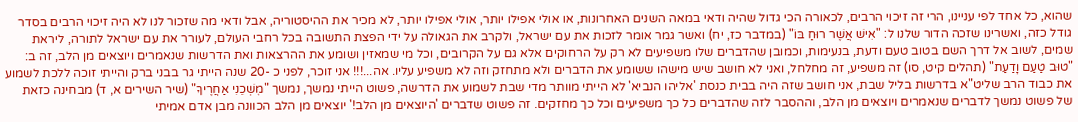שהוא, כל אחד לפי עניינו, הרי זה זיכוי הרבים, לכאורה הכי גדול שהיה ודאי במאה השנים האחרונות, או אולי אפילו יותר, אולי אפילו יותר, לא מכיר את ההיסטוריה, אבל ודאי מה שזכור לנו לא היה זיכוי הרבים בסדר גודל כזה, ואשרינו שזכה הדור שלנו ל: "אִישׁ אֲשֶׁר רוּחַ בּוֹ" (במדבר כז, יח) ואשר גמר אומר לזכות את עם ישראל, ולקרב את הגאולה על ידי הפצת התשובה בכל רחבי העולם, לעורר את עם ישראל לתורה, ליראת שמים, לשוב אל דרך השם בטוב טעם ודעת, בנעימות, וכמובן שהדברים שלו משפיעים לא רק על הרחוקים אלא גם על הקרובים, וכל מי שמאזין ושומע את ההרצאות ואת הדרשות שנאמרים ויוצאים מן הלב, זה ב: "טוּב טַעַם וָדַעַת" (תהלים קיט, סו) זה משפיע, זה מחלחל, ואני לא חושב שיש מישהו ששומע את הדברים ולא מתחזק וזה לא משפיע עליו. אה...!!! אני זוכר, לפני כ -20 שנה הייתי גר בבני ברק והייתי זוכה ללכת לשמוע את כבוד הרב שליט"א בדרשות בליל שבת, אני חושב שזה היה בבית כנסת 'אליהו הנביא' לא הייתי מוותר מדי שבת לשמוע את הדרשה, פשוט הייתי נמשך, נמשך "מׇשְׁכֵנִי אַחֲרֶיךָ" (שיר השירים א, ד) מבחינה כזאת של פשוט נמשך לדברים שנאמרים ויוצאים מן הלב, וההסבר לזה שהדברים כל כך משפיעים וכל כך מחזקים. זה פשוט שדברים 'היוצאים מן הלב!' יוצאים מן הלב הכוונה מבן אדם אמיתי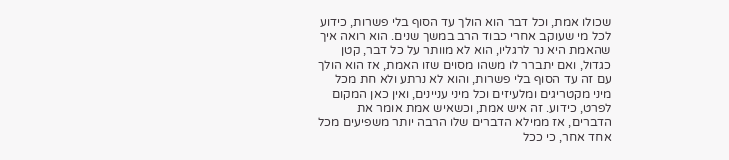שכולו אמת, וכל דבר הוא הולך עד הסוף בלי פשרות, כידוע לכל מי שעוקב אחרי כבוד הרב במשך שנים. הוא רואה איך שהאמת היא נר לרגליו, הוא לא מוותר על כל דבר, קטן כגדול, ואם יתברר לו משהו מסוים שזו האמת, אז הוא הולך עם זה עד הסוף בלי פשרות, והוא לא נרתע ולא חת מכל מיני מקטריגים ומלעיזים וכל מיני עניינים, ואין כאן המקום לפרט, כידוע. זה איש אמת, וכשאיש אמת אומר את הדברים, אז ממילא הדברים שלו הרבה יותר משפיעים מכל אחד אחר, כי ככל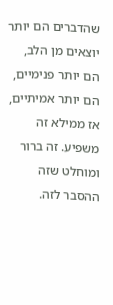שהדברים הם יותר יוצאים מן הלב, הם יותר פנימיים, הם יותר אמיתיים, אז ממילא זה משפיע. זה ברור ומוחלט שזה ההסבר לזה.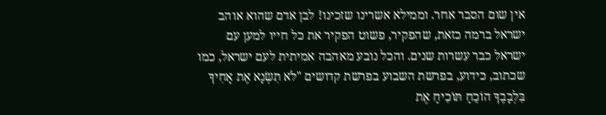אין שום הסבר אחר. וממילא אשרינו שזכינו! לבן אדם שהוא אוהב ישראל ברמה כזאת, שהפקיר, פשוט הפקיר את כל חייו למען עם ישראל כבר עשרות שנים. והכל נובע מאהבה אמיתית לעם ישראל, כמו שכתוב, כידוע, בפרשת השבוע בפרשת קדושים "לֹא תִשְׂנָא אֶת אָחִיךָ בִּלְבָבֶךָ הוֹכֵחַ תּוֹכִיחַ אֶת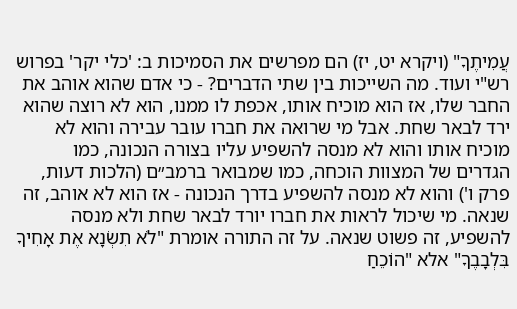עֲמִיתֶךָ" (ויקרא יט, יז) הם מפרשים את הסמיכות ב: 'כלי יקר' בפרוש רש"י ועוד. מה השייכות בין שתי הדברים? - כי אדם שהוא אוהב את החבר שלו, אז הוא מוכיח אותו, אכפת לו ממנו, הוא לא רוצה שהוא ירד לבאר שחת. אבל מי שרואה את חברו עובר עבירה והוא לא מוכיח אותו והוא לא מנסה להשפיע עליו בצורה הנכונה, כמו הגדרים של המצוות הוכחה, כמו שמבואר ברמב״ם (הלכות דעות, פרק ו') והוא לא מנסה להשפיע בדרך הנכונה - אז הוא לא אוהב, זה שנאה. מי שיכול לראות את חברו יורד לבאר שחת ולא מנסה להשפיע, זה פשוט שנאה. על זה התורה אומרת "לֹא תִשְׂנָא אֶת אָחִיךָ בִּלְבָבֶךָ" אלא "הוֹכֵחַ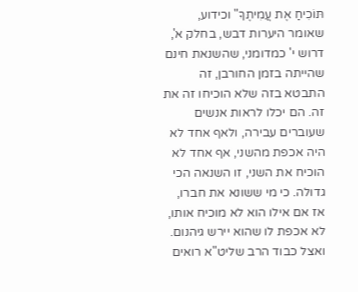תּוֹכִיחַ אֶת עֲמִיתֶךָ" וכידוע, שאומר היערות דבש, בחלק א', דרוש י' כמדומני, שהשנאת חינם שהייתה בזמן החורבן, זה התבטא בזה שלא הוכיחו זה את זה. הם יכלו לראות אנשים שעוברים עבירה, ולאף אחד לא היה אכפת מהשני, אף אחד לא הוכיח את השני, זו השנאה הכי גדולה. כי מי ששונא את חברו, אז אם אילו הוא לא מוכיח אותו, לא אכפת לו שהוא יירש גיהנום. ואצל כבוד הרב שליט"א רואים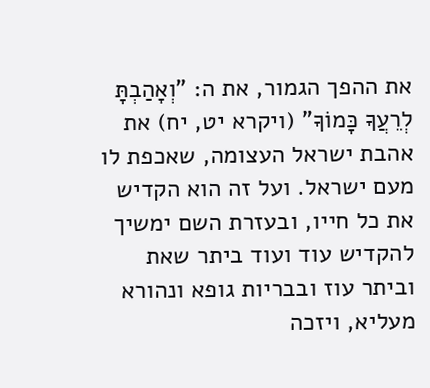את ההפך הגמור, את ה: "וְאָהַבְתָּ לְרֵעֲךָ כָּמוֹךָ" (ויקרא יט, יח) את אהבת ישראל העצומה, שאכפת לו מעם ישראל. ועל זה הוא הקדיש את כל חייו, ובעזרת השם ימשיך להקדיש עוד ועוד ביתר שאת וביתר עוז ובבריות גופא ונהורא מעליא, ויזכה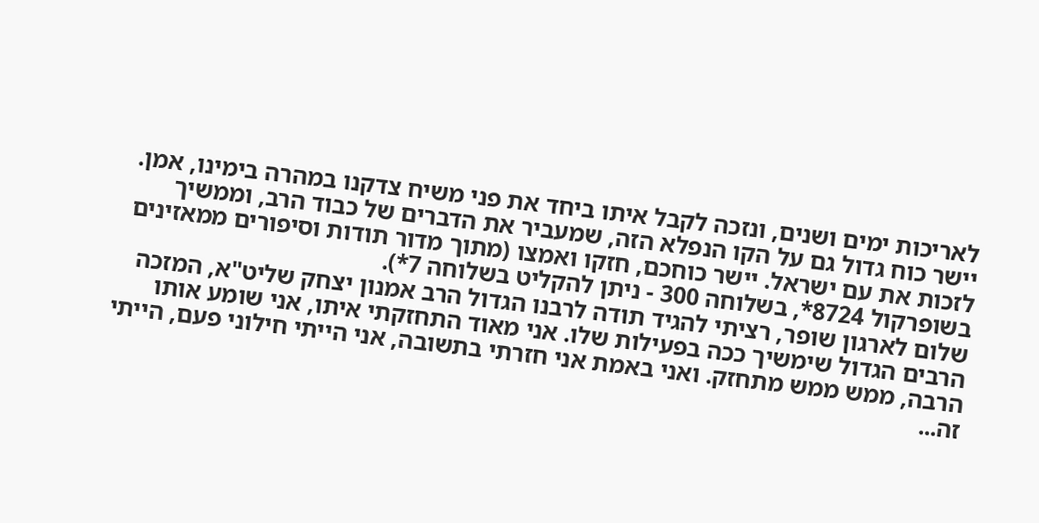לאריכות ימים ושנים, ונזכה לקבל איתו ביחד את פני משיח צדקנו במהרה בימינו, אמן. יישר כוח גדול גם על הקו הנפלא הזה, שמעביר את הדברים של כבוד הרב, וממשיך לזכות את עם ישראל. יישר כוחכם, חזקו ואמצו (מתוך מדור תודות וסיפורים ממאזינים בשופרקול 8724*, בשלוחה 300 - ניתן להקליט בשלוחה 7*).
שלום לארגון שופר, רציתי להגיד תודה לרבנו הגדול הרב אמנון יצחק שליט"א, המזכה הרבים הגדול שימשיך ככה בפעילות שלו. אני מאוד התחזקתי איתו, אני שומע אותו הרבה, ממש ממש מתחזק. ואני באמת אני חזרתי בתשובה, אני הייתי חילוני פעם, הייתי זה...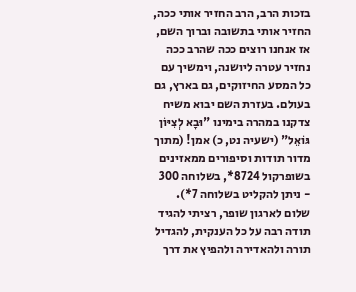בזכות הרב, הרב החזיר אותי ככה, החזיר אותי בתשובה וברוך השם, אז אנחנו רוצים ככה שהרב ככה נחזיר עטרה ליושנה, וימשיך עם כל המסע החיזוקים, גם בארץ, גם בעולם. בעזרת השם יבוא משיח צדקנו במהרה בימינו "וּבָא לְצִיּוֹן גּוֹאֵל" (ישעיה נט, כ) אמן! (מתוך מדור תודות וסיפורים ממאזינים בשופרקול 8724*, בשלוחה 300 - ניתן להקליט בשלוחה 7*).
שלום לארגון שופר, רציתי להגיד תודה רבה על כל הענקית, להגדיל תורה ולהאדירה ולהפיץ את דרך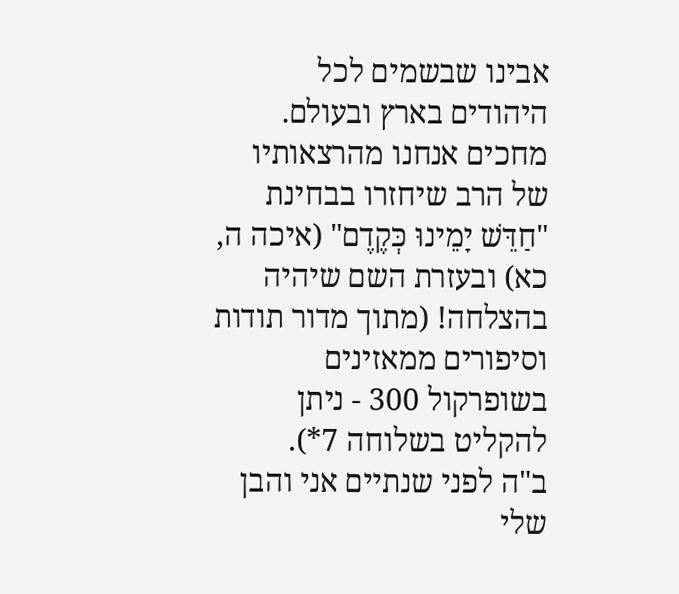אבינו שבשמים לכל היהודים בארץ ובעולם. מחכים אנחנו מהרצאותיו של הרב שיחזרו בבחינת "חַדֵּשׁ יָמֵינוּ כְּקֶדֶם" (איכה ה, כא) ובעזרת השם שיהיה בהצלחה! (מתוך מדור תודות וסיפורים ממאזינים בשופרקול 300 - ניתן להקליט בשלוחה 7*).
ב"ה לפני שנתיים אני והבן שלי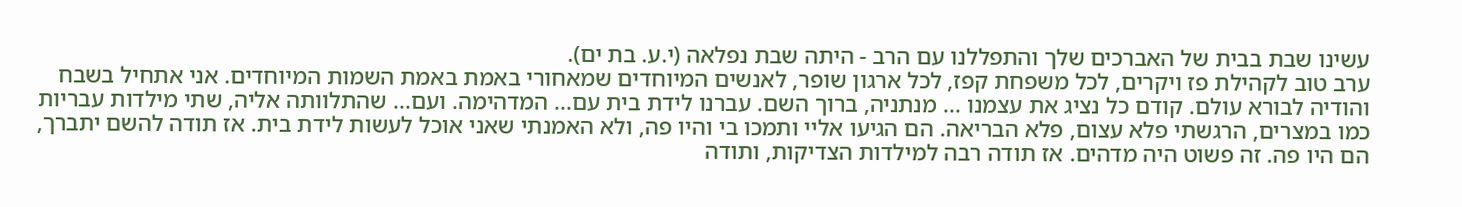עשינו שבת בבית של האברכים שלך והתפללנו עם הרב - היתה שבת נפלאה (י.ע. בת ים).
ערב טוב לקהילת פז ויקרים, לכל משפחת קפז, לכל ארגון שופר, לאנשים המיוחדים שמאחורי באמת באמת השמות המיוחדים. אני אתחיל בשבח והודיה לבורא עולם. קודם כל נציג את עצמנו ... מנתניה, ברוך השם. עברנו לידת בית עם... המדהימה. ועם... שהתלוותה אליה, שתי מילדות עבריות כמו במצרים, הרגשתי פלא עצום, פלא הבריאה. הם הגיעו אליי ותמכו בי והיו פה, ולא האמנתי שאני אוכל לעשות לידת בית. אז תודה להשם יתברך, הם היו פה. זה פשוט היה מדהים. אז תודה רבה למילדות הצדיקות, ותודה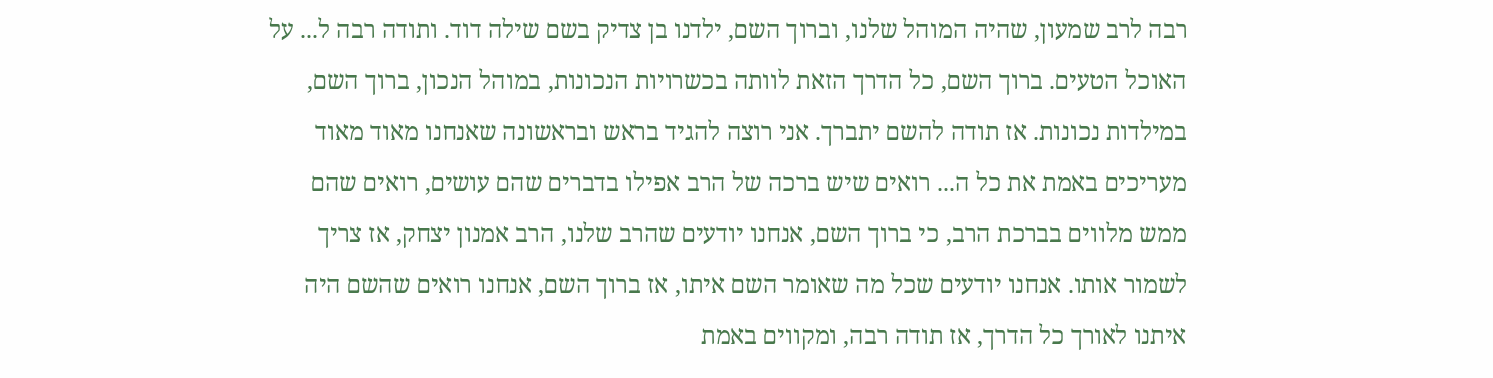רבה לרב שמעון, שהיה המוהל שלנו, וברוך השם, ילדנו בן צדיק בשם שילה דוד. ותודה רבה ל... על האוכל הטעים. ברוך השם, כל הדרך הזאת לוותה בכשרויות הנכונות, במוהל הנכון, ברוך השם, במילדות נכונות. אז תודה להשם יתברך. אני רוצה להגיד בראש ובראשונה שאנחנו מאוד מאוד מעריכים באמת את כל ה... רואים שיש ברכה של הרב אפילו בדברים שהם עושים, רואים שהם ממש מלווים בברכת הרב, כי ברוך השם, אנחנו יודעים שהרב שלנו, הרב אמנון יצחק, אז צריך לשמור אותו. אנחנו יודעים שכל מה שאומר השם איתו, אז ברוך השם, אנחנו רואים שהשם היה איתנו לאורך כל הדרך, אז תודה רבה, ומקווים באמת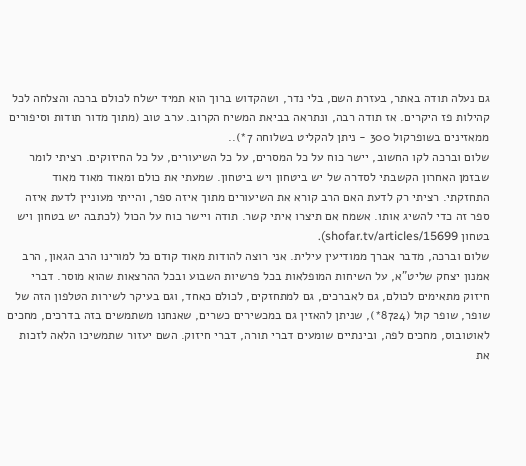גם נעלה תודה באתר, בעזרת השם, בלי נדר, ושהקדוש ברוך הוא תמיד ישלח לכולם ברכה והצלחה לכל קהילות פז היקרים. אז תודה רבה, ונתראה בביאת המשיח הקרוב. ערב טוב (מתוך מדור תודות וסיפורים ממאזינים בשופרקול 300 - ניתן להקליט בשלוחה 7*)..
שלום וברכה לקו החשוב, יישר כוח על כל המסרים, על כל השיעורים, על כל החיזוקים. רציתי לומר שבזמן האחרון הקשבתי לסדרה של יש ביטחון ויש ביטחון. שמעתי את כולם ומאוד מאוד מאוד התחזקתי. רציתי רק לדעת האם הרב קורא את השיעורים מתוך איזה ספר, והייתי מעוניין לדעת איזה ספר זה כדי להשיג אותו. אשמח אם תיצרו איתי קשר. תודה ויישר כוח על הכול (לכתבה יש בטחון ויש בטחון shofar.tv/articles/15699).
שלום וברכה, מדבר אברך ממודיעין עילית. אני רוצה להודות מאוד קודם כל למורינו הרב הגאון, הרב אמנון יצחק שליט"א, על השיחות המופלאות בכל פרשיות השבוע ובכל ההרצאות שהוא מוסר. דברי חיזוק מתאימים לכולם, גם לאברכים, גם למתחזקים, לכולם כאחד, וגם בעיקר לשירות הטלפון הזה של שופר, שופר קול (8724*), שניתן להאזין גם במכשירים כשרים, שאנחנו משתמשים בזה בדרכים, מחכים לאוטובוס, מחכים לפה, ובינתיים שומעים דברי תורה, דברי חיזוק. השם יעזור שתמשיכו הלאה לזכות את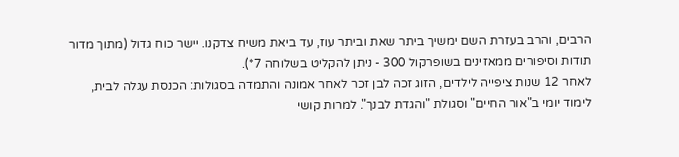הרבים, והרב בעזרת השם ימשיך ביתר שאת וביתר עוז, עד ביאת משיח צדקנו. יישר כוח גדול (מתוך מדור תודות וסיפורים ממאזינים בשופרקול 300 - ניתן להקליט בשלוחה 7*).
לאחר 12 שנות ציפייה לילדים, הזוג זכה לבן זכר לאחר אמונה והתמדה בסגולות: הכנסת עגלה לבית, לימוד יומי ב"אור החיים" וסגולת "והגדת לבנך". למרות קושי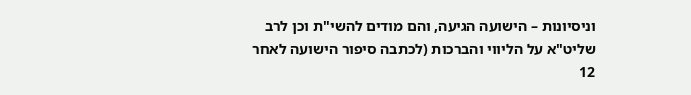וניסיונות – הישועה הגיעה, והם מודים להשי"ת וכן לרב שליט"א על הליווי והברכות (לכתבה סיפור הישועה לאחר 12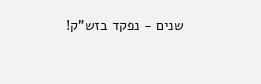שנים - נפקד בזש"ק!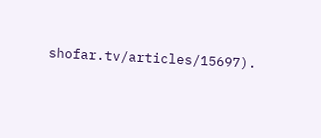shofar.tv/articles/15697).